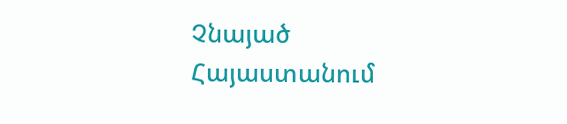Չնայած Հայաստանում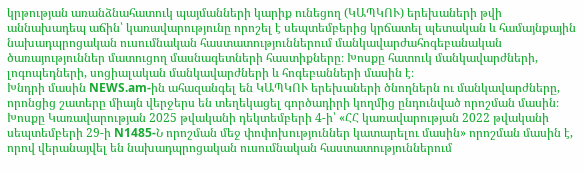կրթության առանձնահատուկ պայմանների կարիք ունեցող (ԿԱՊԿՈՒ) երեխաների թվի աննախադեպ աճին՝ կառավարությունը որոշել է սեպտեմբերից կրճատել պետական և համայնքային նախադպրոցական ուսումնական հաստատություններում մանկավարժահոգեբանական ծառայություններ մատուցող մասնագետների հաստիքները։ Խոսքը հատուկ մանկավարժների, լոգոպեդների, սոցիալական մանկավարժների և հոգեբանների մասին է։
Խնդրի մասին NEWS.am-ին ահազանգել են ԿԱՊԿՈՒ երեխաների ծնողներն ու մանկավարժները, որոնցից շատերը միայն վերջերս են տեղեկացել գործադիրի կողմից ընդունված որոշման մասին։ Խոսքը Կառավարության 2025 թվականի դեկտեմբերի 4-ի՝ «ՀՀ կառավարության 2022 թվականի սեպտեմբերի 29-ի N1485-Ն որոշման մեջ փոփոխություններ կատարելու մասին» որոշման մասին է, որով վերանայվել են նախադպրոցական ուսումնական հաստատություններում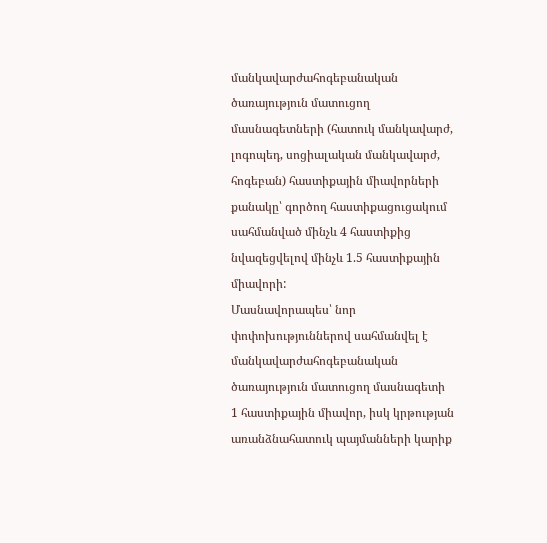մանկավարժահոգեբանական ծառայություն մատուցող մասնագետների (հատուկ մանկավարժ, լոգոպեդ, սոցիալական մանկավարժ, հոգեբան) հաստիքային միավորների քանակը՝ գործող հաստիքացուցակում սահմանված մինչև 4 հաստիքից նվազեցվելով մինչև 1.5 հաստիքային միավորի:
Մասնավորապես՝ նոր փոփոխություններով սահմանվել է մանկավարժահոգեբանական ծառայություն մատուցող մասնագետի 1 հաստիքային միավոր, իսկ կրթության առանձնահատուկ պայմանների կարիք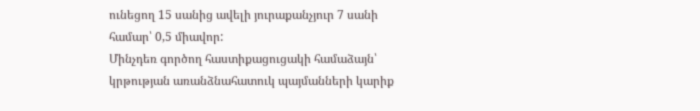ունեցող 15 սանից ավելի յուրաքանչյուր 7 սանի համար՝ 0,5 միավոր:
Մինչդեռ գործող հաստիքացուցակի համաձայն՝ կրթության առանձնահատուկ պայմանների կարիք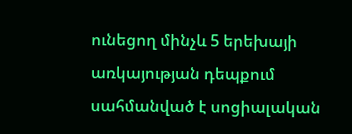ունեցող մինչև 5 երեխայի առկայության դեպքում սահմանված է սոցիալական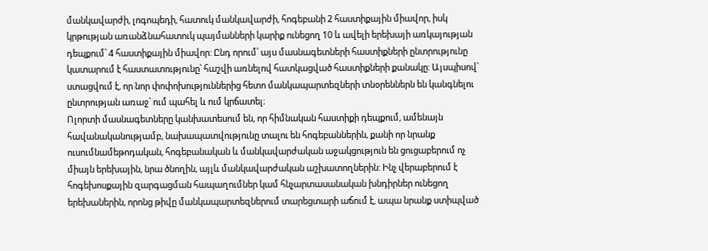մանկավարժի, լոգոպեդի, հատուկ մանկավարժի, հոգեբանի 2 հաստիքային միավոր, իսկ կրթության առանձնահատուկ պայմանների կարիք ունեցող 10 և ավելի երեխայի առկայության դեպքում՝ 4 հաստիքային միավոր: Ընդ որում՝ այս մասնագետների հաստիքների ընտրությունը կատարում է հաստատությունը՝ հաշվի առնելով հատկացված հաստիքների քանակը: Այսպիսով՝ ստացվում է, որ նոր փոփոխություններից հետո մանկապարտեզների տնօրեններն են կանգնելու ընտրության առաջ՝ ում պահել և ում կրճատել։
Ոլորտի մասնագետները կանխատեսում են, որ հիմնական հաստիքի դեպքում, ամենայն հավանականությամբ, նախապատվությունը տալու են հոգեբաններին, քանի որ նրանք ուսումնամեթոդական, հոգեբանական և մանկավարժական աջակցություն են ցուցաբերում ոչ միայն երեխային, նրա ծնողին, այլև մանկավարժական աշխատողներին: Ինչ վերաբերում է հոգեխոսքային զարգացման հապաղումներ կամ հնչարտասանական խնդիրներ ունեցող երեխաներին, որոնց թիվը մանկապարտեզներում տարեցտարի աճում է, ապա նրանք ստիպված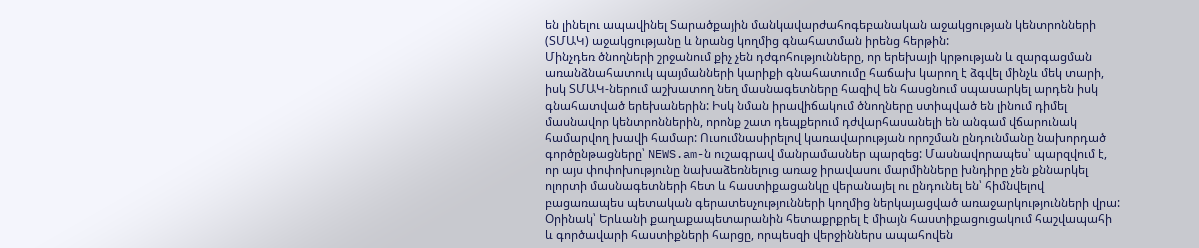են լինելու ապավինել Տարածքային մանկավարժահոգեբանական աջակցության կենտրոնների (ՏՄԱԿ) աջակցությանը և նրանց կողմից գնահատման իրենց հերթին:
Մինչդեռ ծնողների շրջանում քիչ չեն դժգոհությունները, որ երեխայի կրթության և զարգացման առանձնահատուկ պայմանների կարիքի գնահատումը հաճախ կարող է ձգվել մինչև մեկ տարի, իսկ ՏՄԱԿ-ներում աշխատող նեղ մասնագետները հազիվ են հասցնում սպասարկել արդեն իսկ գնահատված երեխաներին: Իսկ նման իրավիճակում ծնողները ստիպված են լինում դիմել մասնավոր կենտրոններին, որոնք շատ դեպքերում դժվարհասանելի են անգամ վճարունակ համարվող խավի համար: Ուսումնասիրելով կառավարության որոշման ընդունմանը նախորդած գործընթացները՝ NEWS.am-ն ուշագրավ մանրամասներ պարզեց: Մասնավորապես՝ պարզվում է, որ այս փոփոխությունը նախաձեռնելուց առաջ իրավասու մարմինները խնդիրը չեն քննարկել ոլորտի մասնագետների հետ և հաստիքացանկը վերանայել ու ընդունել են՝ հիմնվելով բացառապես պետական գերատեսչությունների կողմից ներկայացված առաջարկությունների վրա:
Օրինակ՝ Երևանի քաղաքապետարանին հետաքրքրել է միայն հաստիքացուցակում հաշվապահի և գործավարի հաստիքների հարցը, որպեսզի վերջիններս ապահովեն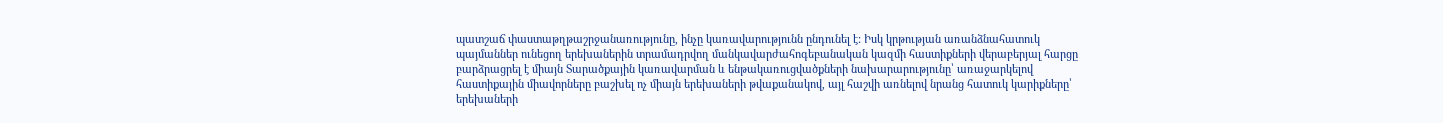պատշաճ փաստաթղթաշրջանառությունը, ինչը կառավարությունն ընդունել է: Իսկ կրթության առանձնահատուկ պայմաններ ունեցող երեխաներին տրամադրվող մանկավարժահոգեբանական կազմի հաստիքների վերաբերյալ հարցը բարձրացրել է միայն Տարածքային կառավարման և ենթակառուցվածքների նախարարությունը՝ առաջարկելով հաստիքային միավորները բաշխել ոչ միայն երեխաների թվաքանակով, այլ հաշվի առնելով նրանց հատուկ կարիքները՝ երեխաների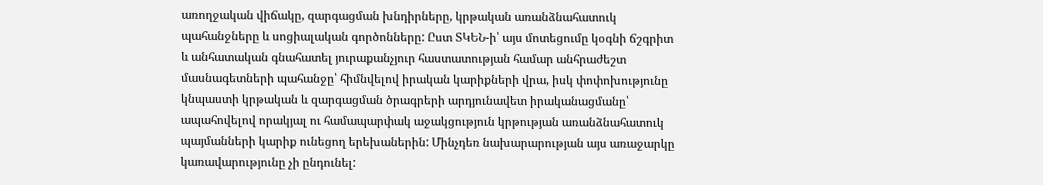առողջական վիճակը, զարգացման խնդիրները, կրթական առանձնահատուկ պահանջները և սոցիալական գործոնները: Ըստ ՏԿԵՆ-ի՝ այս մոտեցումը կօգնի ճշգրիտ և անհատական գնահատել յուրաքանչյուր հաստատության համար անհրաժեշտ մասնագետների պահանջը՝ հիմնվելով իրական կարիքների վրա, իսկ փոփոխությունը կնպաստի կրթական և զարգացման ծրագրերի արդյունավետ իրականացմանը՝ ապահովելով որակյալ ու համապարփակ աջակցություն կրթության առանձնահատուկ պայմանների կարիք ունեցող երեխաներին: Մինչդեռ նախարարության այս առաջարկը կառավարությունը չի ընդունել: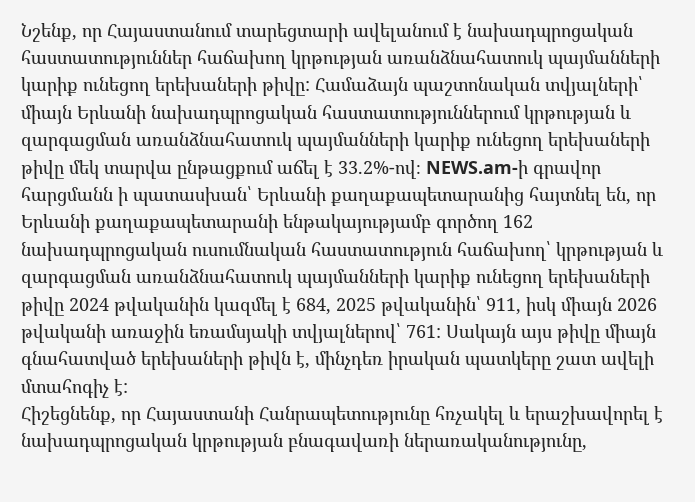Նշենք, որ Հայաստանում տարեցտարի ավելանում է նախադպրոցական հաստատություններ հաճախող կրթության առանձնահատուկ պայմանների կարիք ունեցող երեխաների թիվը: Համաձայն պաշտոնական տվյալների՝ միայն Երևանի նախադպրոցական հաստատություններում կրթության և զարգացման առանձնահատուկ պայմանների կարիք ունեցող երեխաների թիվը մեկ տարվա ընթացքում աճել է 33.2%-ով։ NEWS.am-ի գրավոր հարցմանն ի պատասխան՝ Երևանի քաղաքապետարանից հայտնել են, որ Երևանի քաղաքապետարանի ենթակայությամբ գործող 162 նախադպրոցական ուսումնական հաստատություն հաճախող՝ կրթության և զարգացման առանձնահատուկ պայմանների կարիք ունեցող երեխաների թիվը 2024 թվականին կազմել է 684, 2025 թվականին՝ 911, իսկ միայն 2026 թվականի առաջին եռամսյակի տվյալներով՝ 761: Սակայն այս թիվը միայն գնահատված երեխաների թիվն է, մինչդեռ իրական պատկերը շատ ավելի մտահոգիչ է:
Հիշեցնենք, որ Հայաստանի Հանրապետությունը հռչակել և երաշխավորել է նախադպրոցական կրթության բնագավառի ներառականությունը,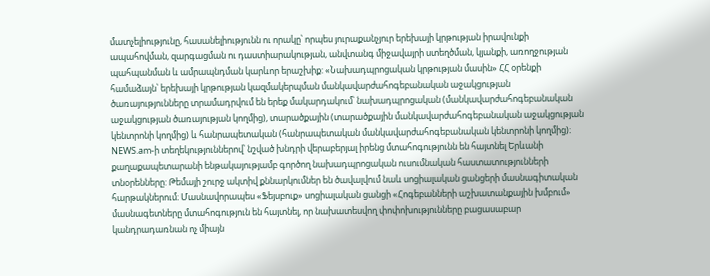մատչելիությունը, հասանելիությունն ու որակը՝ որպես յուրաքանչյուր երեխայի կրթության իրավունքի ապահովման, զարգացման ու դաստիարակության, անվտանգ միջավայրի ստեղծման, կյանքի, առողջության պահպանման և ամրապնդման կարևոր երաշխիք: «Նախադպրոցական կրթության մասին» ՀՀ օրենքի համաձայն՝ երեխայի կրթության կազմակերպման մանկավարժահոգեբանական աջակցության ծառայությունները տրամադրվում են երեք մակարդակում՝ նախադպրոցական (մանկավարժահոգեբանական աջակցության ծառայության կողմից), տարածքային (տարածքային մանկավարժահոգեբանական աջակցության կենտրոնի կողմից) և հանրապետական (հանրապետական մանկավարժահոգեբանական կենտրոնի կողմից)։
NEWS.am-ի տեղեկություններով՝ նշված խնդրի վերաբերյալ իրենց մտահոգությունն են հայտնել Երևանի քաղաքապետարանի ենթակայությամբ գործող նախադպրոցական ուսումնական հաստատությունների տնօրենները: Թեմայի շուրջ ակտիվ քննարկումներ են ծավալվում նաև սոցիալական ցանցերի մասնագիտական հարթակներում։ Մասնավորապես «Ֆեյսբուք» սոցիալական ցանցի «Հոգեբանների աշխատանքային խմբում» մասնագետները մտահոգություն են հայտնել, որ նախատեսվող փոփոխությունները բացասաբար կանդրադառնան ոչ միայն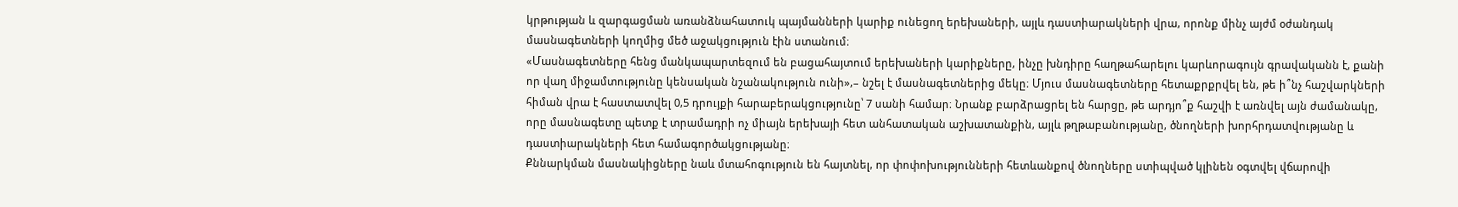կրթության և զարգացման առանձնահատուկ պայմանների կարիք ունեցող երեխաների, այլև դաստիարակների վրա, որոնք մինչ այժմ օժանդակ մասնագետների կողմից մեծ աջակցություն էին ստանում։
«Մասնագետները հենց մանկապարտեզում են բացահայտում երեխաների կարիքները, ինչը խնդիրը հաղթահարելու կարևորագույն գրավականն է, քանի որ վաղ միջամտությունը կենսական նշանակություն ունի»,– նշել է մասնագետներից մեկը։ Մյուս մասնագետները հետաքրքրվել են, թե ի՞նչ հաշվարկների հիման վրա է հաստատվել 0,5 դրույքի հարաբերակցությունը՝ 7 սանի համար։ Նրանք բարձրացրել են հարցը, թե արդյո՞ք հաշվի է առնվել այն ժամանակը, որը մասնագետը պետք է տրամադրի ոչ միայն երեխայի հետ անհատական աշխատանքին, այլև թղթաբանությանը, ծնողների խորհրդատվությանը և դաստիարակների հետ համագործակցությանը։
Քննարկման մասնակիցները նաև մտահոգություն են հայտնել, որ փոփոխությունների հետևանքով ծնողները ստիպված կլինեն օգտվել վճարովի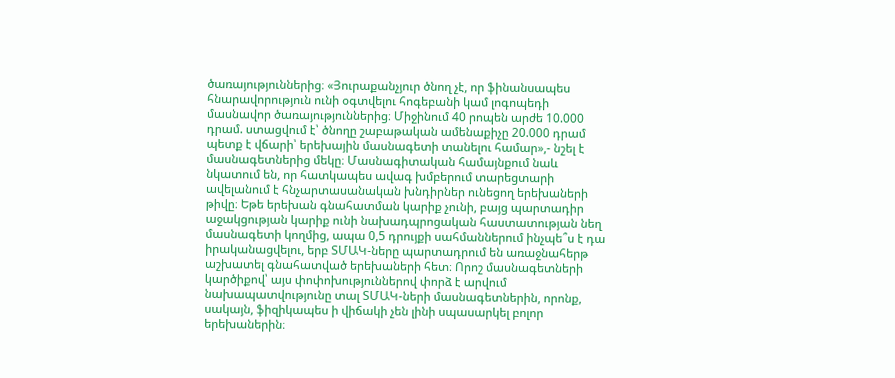ծառայություններից։ «Յուրաքանչյուր ծնող չէ, որ ֆինանսապես հնարավորություն ունի օգտվելու հոգեբանի կամ լոգոպեդի մասնավոր ծառայություններից։ Միջինում 40 րոպեն արժե 10.000 դրամ. ստացվում է՝ ծնողը շաբաթական ամենաքիչը 20.000 դրամ պետք է վճարի՝ երեխային մասնագետի տանելու համար»,- նշել է մասնագետներից մեկը։ Մասնագիտական համայնքում նաև նկատում են, որ հատկապես ավագ խմբերում տարեցտարի ավելանում է հնչարտասանական խնդիրներ ունեցող երեխաների թիվը։ Եթե երեխան գնահատման կարիք չունի, բայց պարտադիր աջակցության կարիք ունի նախադպրոցական հաստատության նեղ մասնագետի կողմից, ապա 0,5 դրույքի սահմաններում ինչպե՞ս է դա իրականացվելու, երբ ՏՄԱԿ-ները պարտադրում են առաջնահերթ աշխատել գնահատված երեխաների հետ։ Որոշ մասնագետների կարծիքով՝ այս փոփոխություններով փորձ է արվում նախապատվությունը տալ ՏՄԱԿ-ների մասնագետներին, որոնք, սակայն, ֆիզիկապես ի վիճակի չեն լինի սպասարկել բոլոր երեխաներին։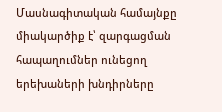Մասնագիտական համայնքը միակարծիք է՝ զարգացման հապաղումներ ունեցող երեխաների խնդիրները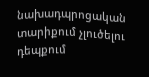նախադպրոցական տարիքում չլուծելու դեպքում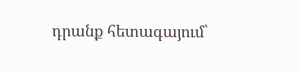դրանք հետագայում՝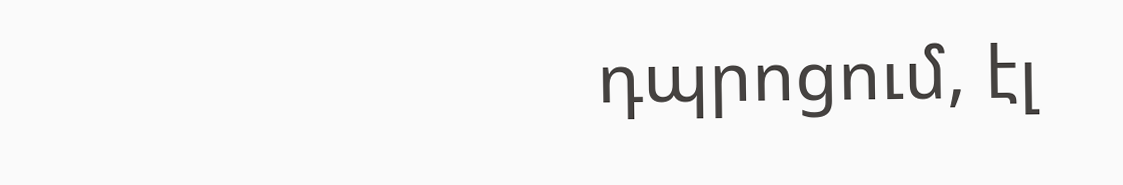դպրոցում, էլ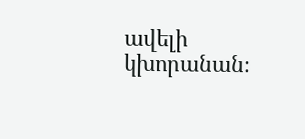ավելի կխորանան։